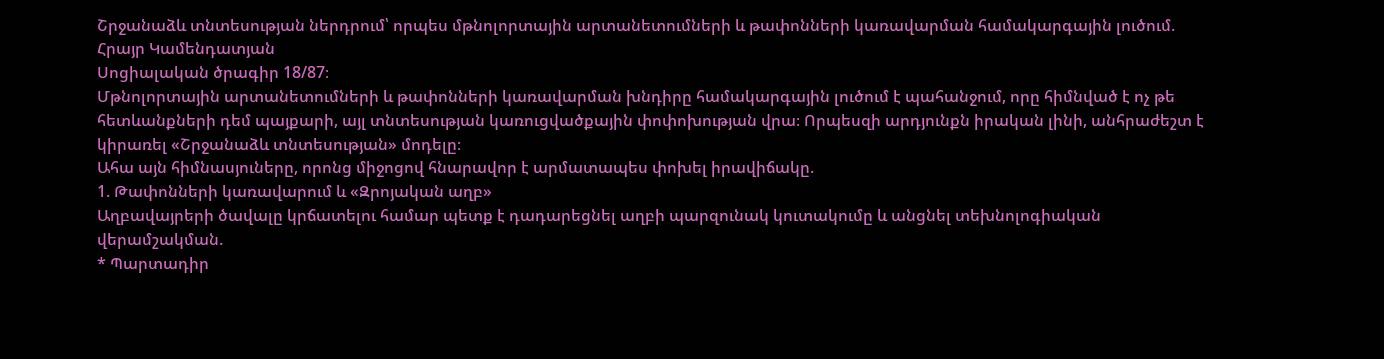Շրջանաձև տնտեսության ներդրում՝ որպես մթնոլորտային արտանետումների և թափոնների կառավարման համակարգային լուծում. Հրայր Կամենդատյան
Սոցիալական ծրագիր 18/87։
Մթնոլորտային արտանետումների և թափոնների կառավարման խնդիրը համակարգային լուծում է պահանջում, որը հիմնված է ոչ թե հետևանքների դեմ պայքարի, այլ տնտեսության կառուցվածքային փոփոխության վրա։ Որպեսզի արդյունքն իրական լինի, անհրաժեշտ է կիրառել «Շրջանաձև տնտեսության» մոդելը։
Ահա այն հիմնասյուները, որոնց միջոցով հնարավոր է արմատապես փոխել իրավիճակը.
1. Թափոնների կառավարում և «Զրոյական աղբ»
Աղբավայրերի ծավալը կրճատելու համար պետք է դադարեցնել աղբի պարզունակ կուտակումը և անցնել տեխնոլոգիական վերամշակման.
* Պարտադիր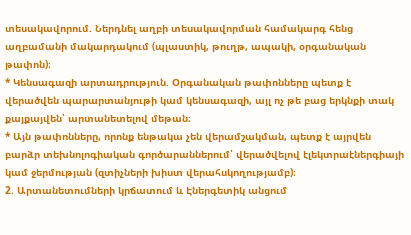տեսակավորում. Ներդնել աղբի տեսակավորման համակարգ հենց աղբամանի մակարդակում (պլաստիկ, թուղթ, ապակի, օրգանական թափոն)։
* Կենսագազի արտադրություն. Օրգանական թափոնները պետք է վերածվեն պարարտանյութի կամ կենսագազի, այլ ոչ թե բաց երկնքի տակ քայքայվեն՝ արտանետելով մեթան։
* Այն թափոնները, որոնք ենթակա չեն վերամշակման, պետք է այրվեն բարձր տեխնոլոգիական գործարաններում՝ վերածվելով էլեկտրաէներգիայի կամ ջերմության (զտիչների խիստ վերահսկողությամբ)։
2. Արտանետումների կրճատում և Էներգետիկ անցում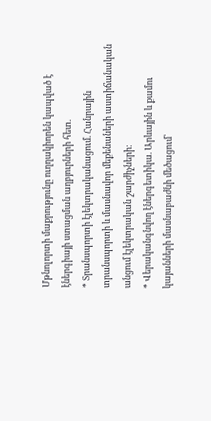Մթնոլորտի մաքրությունը ուղղակիորեն կապված է էներգիայի ստացման աղբյուրների հետ.
* Տրանսպորտի էլեկտրականացում. Հանրային տրանսպորտի և մասնավոր մեքենաների աստիճանական անցում էլեկտրական շարժիչների։
* Վերականգնվող էներգետիկա. Արևային և քամու կայանների մասնաբաժնի մեծացում՝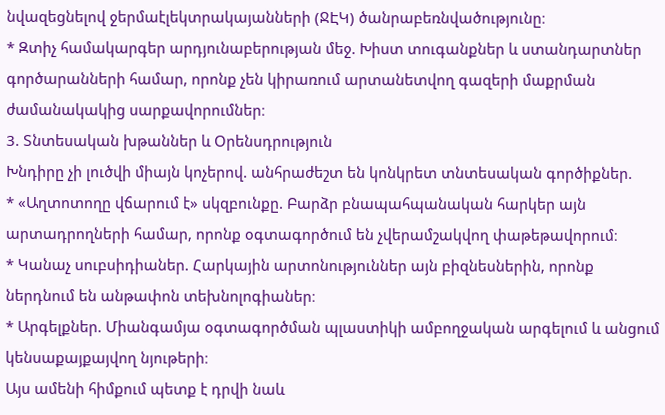նվազեցնելով ջերմաէլեկտրակայանների (ՋԷԿ) ծանրաբեռնվածությունը։
* Զտիչ համակարգեր արդյունաբերության մեջ. Խիստ տուգանքներ և ստանդարտներ գործարանների համար, որոնք չեն կիրառում արտանետվող գազերի մաքրման ժամանակակից սարքավորումներ։
3. Տնտեսական խթաններ և Օրենսդրություն
Խնդիրը չի լուծվի միայն կոչերով. անհրաժեշտ են կոնկրետ տնտեսական գործիքներ.
* «Աղտոտողը վճարում է» սկզբունքը. Բարձր բնապահպանական հարկեր այն արտադրողների համար, որոնք օգտագործում են չվերամշակվող փաթեթավորում։
* Կանաչ սուբսիդիաներ. Հարկային արտոնություններ այն բիզնեսներին, որոնք ներդնում են անթափոն տեխնոլոգիաներ։
* Արգելքներ. Միանգամյա օգտագործման պլաստիկի ամբողջական արգելում և անցում կենսաքայքայվող նյութերի։
Այս ամենի հիմքում պետք է դրվի նաև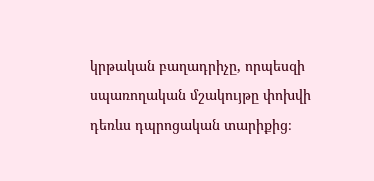կրթական բաղադրիչը, որպեսզի սպառողական մշակույթը փոխվի դեռևս դպրոցական տարիքից։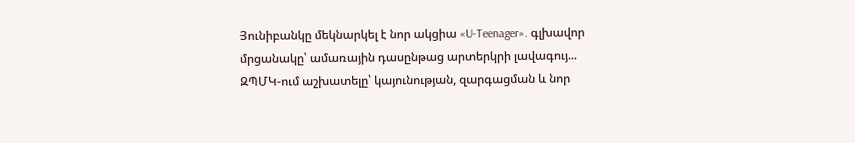Յունիբանկը մեկնարկել է նոր ակցիա «U-Teenager». գլխավոր մրցանակը՝ ամառային դասընթաց արտերկրի լավագույ...
ԶՊՄԿ-ում աշխատելը՝ կայունության, զարգացման և նոր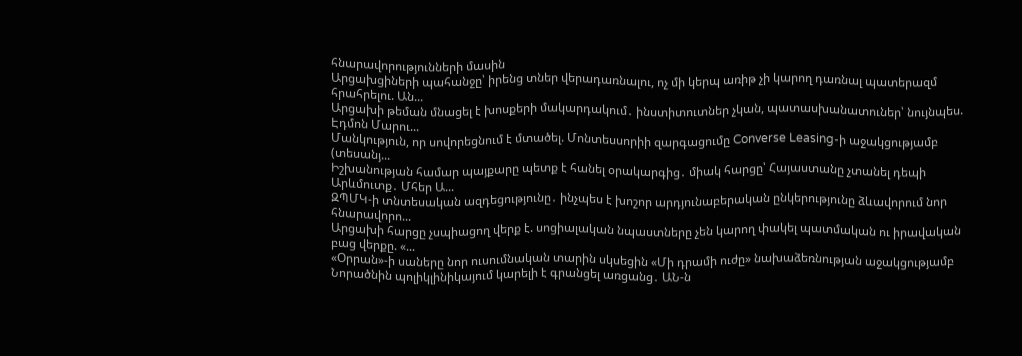հնարավորությունների մասին
Արցախցիների պահանջը՝ իրենց տներ վերադառնալու, ոչ մի կերպ առիթ չի կարող դառնալ պատերազմ հրահրելու. Ան...
Արցախի թեման մնացել է խոսքերի մակարդակում․ ինստիտուտներ չկան, պատասխանատուներ՝ նույնպես. Էդմոն Մարու...
Մանկություն, որ սովորեցնում է մտածել. Մոնտեսսորիի զարգացումը Converse Leasing-ի աջակցությամբ (տեսանյ...
Իշխանության համար պայքարը պետք է հանել օրակարգից․ միակ հարցը՝ Հայաստանը չտանել դեպի Արևմուտք․ Մհեր Ա...
ԶՊՄԿ-ի տնտեսական ազդեցությունը․ ինչպես է խոշոր արդյունաբերական ընկերությունը ձևավորում նոր հնարավորո...
Արցախի հարցը չսպիացող վերք է. սոցիալական նպաստները չեն կարող փակել պատմական ու իրավական բաց վերքը. «...
«Օրրան»-ի սաները նոր ուսումնական տարին սկսեցին «Մի դրամի ուժը» նախաձեռնության աջակցությամբ
Նորածնին պոլիկլինիկայում կարելի է գրանցել առցանց․ ԱՆ-ն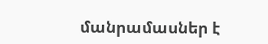մանրամասներ է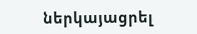ներկայացրել